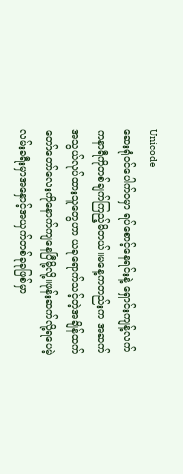Unicode
ဆေးရုံဝင်ပေါက်ဝမှာ ရပ်စောင့်နေရင်းနဲ့ ရှောင်းကျန့်လက်ကနာရီကိုတစ်ချက်ကြည့်မိတယ်။မနေ့ကတည်းက အဆက်အသွယ်လုပ်ထားသူတွေဟာ ယခုရောက်သင့်တဲ့အချိန်ထက် တော်တော်လေးကိုနောက်ကျနေပြီမို့လို့။ဖုန်းဆက်လို့ရပေမဲ့ လမ်းခရီးမှာအနှောင့်အယှက်တစ်ခုခုဖြစ်မှာ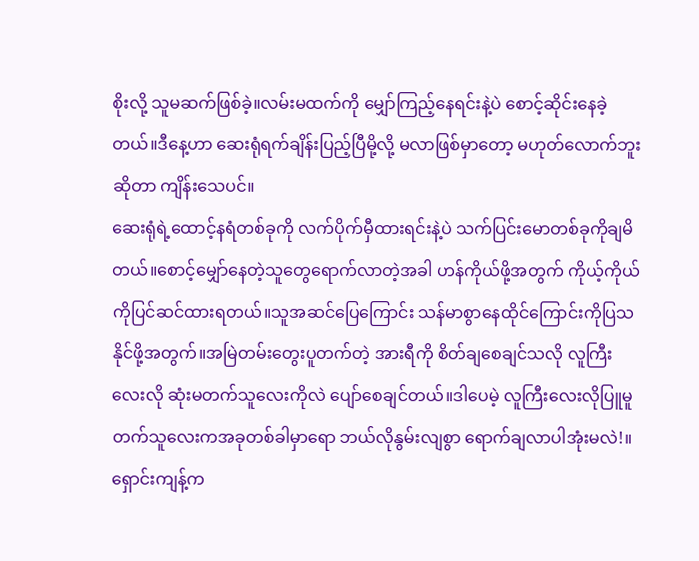စိုးလို့ သူမဆက်ဖြစ်ခဲ့။လမ်းမထက်ကို မျှော်ကြည့်နေရင်းနဲ့ပဲ စောင့်ဆိုင်းနေခဲ့တယ်။ဒီနေ့ဟာ ဆေးရုံရက်ချိန်းပြည့်ပြီမို့လို့ မလာဖြစ်မှာတော့ မဟုတ်လောက်ဘူးဆိုတာ ကျိန်းသေပင်။
ဆေးရုံရဲ့ထောင့်နရံတစ်ခုကို လက်ပိုက်မှီထားရင်းနဲ့ပဲ သက်ပြင်းမောတစ်ခုကိုချမိတယ်။စောင့်မျှော်နေတဲ့သူတွေရောက်လာတဲ့အခါ ဟန်ကိုယ်ဖို့အတွက် ကိုယ့်ကိုယ်ကိုပြင်ဆင်ထားရတယ်။သူအဆင်ပြေကြောင်း သန်မာစွာနေထိုင်ကြောင်းကိုပြသနိုင်ဖို့အတွက်။အမြဲတမ်းတွေးပူတက်တဲ့ အားရီကို စိတ်ချစေချင်သလို လူကြီးလေးလို ဆုံးမတက်သူလေးကိုလဲ ပျော်စေချင်တယ်။ဒါပေမဲ့ လူကြီးလေးလိုပြူမူတက်သူလေးကအခုတစ်ခါမှာရော ဘယ်လိုနွမ်းလျစွာ ရောက်ချလာပါအုံးမလဲ!။
ရှောင်းကျန့်က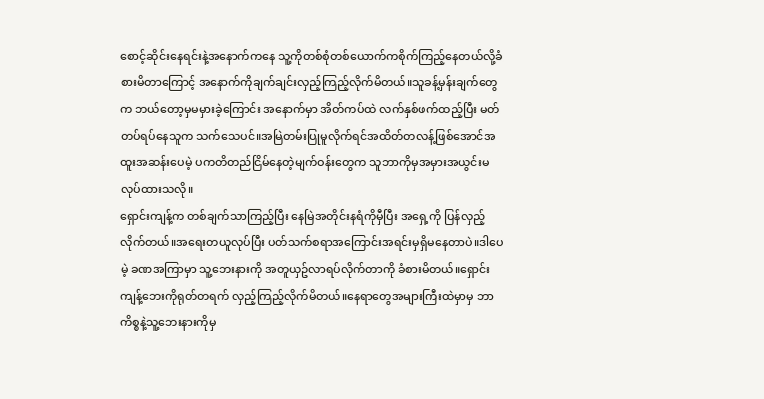စောင့်ဆိုင်းနေရင်းနဲ့အနောက်ကနေ သူ့ကိုတစ်စုံတစ်ယောက်ကစိုက်ကြည့်နေတယ်လို့ခံစားမိတာကြောင့် အနောက်ကိုချက်ချင်းလှည့်ကြည့်လိုက်မိတယ်။သူခန့်မှန်းချက်တွေက ဘယ်တော့မှမမှားခဲ့ကြောင်း အနောက်မှာ အိတ်ကပ်ထဲ လက်နှစ်ဖက်ထည့်ပြီး မတ်တပ်ရပ်နေသူက သက်သေပင်။အမြဲတမ်းပြုမူလိုက်ရင်အထိတ်တလန့်ဖြစ်အောင်အထူးအဆန်းပေမဲ့ ပကတိတည်ငြိမ်နေတဲ့မျက်ဝန်းတွေက သူဘာကိုမှအမှားအယွင်းမလုပ်ထားသလို။
ရှောင်းကျန့်က တစ်ချက်သာကြည့်ပြီး နေမြဲအတိုင်းနရံကိုမှီပြီး အရှေ့ကို ပြန်လှည့်လိုက်တယ်။အရေးတယူလုပ်ပြီး ပတ်သက်စရာအကြောင်းအရင်းမှရှိမနေတာပဲ။ဒါပေမဲ့ ခဏအကြာမှာ သူ့ဘေးနားကို အတူယှဥ်လာရပ်လိုက်တာကို ခံစားမိတယ်။ရှောင်းကျန့်ဘေးကိုရုတ်တရက် လှည့်ကြည့်လိုက်မိတယ်။နေရာတွေအများကြီးထဲမှာမှ ဘာကိစ္စနဲ့သူ့ဘေးနားကိုမှ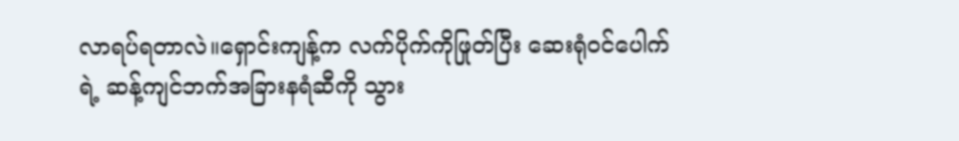လာရပ်ရတာလဲ။ရှောင်းကျန့်က လက်ပိုက်ကိုဖြုတ်ပြီး ဆေးရုံဝင်ပေါက်ရဲ့ ဆန့်ကျင်ဘက်အခြားနရံဆီကို သွား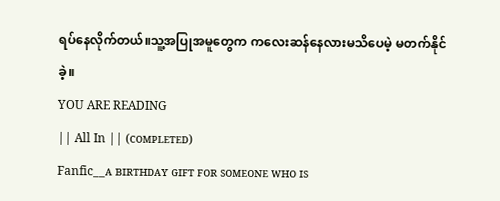ရပ်နေလိုက်တယ်။သူ့အပြုအမူတွေက ကလေးဆန်နေလားမသိပေမဲ့ မတက်နိုင်ခဲ့။
YOU ARE READING
|| All In || (ᴄᴏᴍᴘʟᴇᴛᴇᴅ)
Fanfic__ᴀ ʙɪʀᴛʜᴅᴀʏ ɢɪꜰᴛ ꜰᴏʀ ꜱᴏᴍᴇᴏɴᴇ ᴡʜᴏ ɪꜱ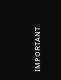ɪᴍᴘᴏʀᴛᴀɴᴛ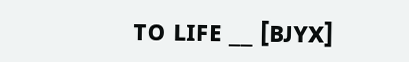ᴛᴏ ʟɪꜰᴇ __ [ʙᴊʏx]